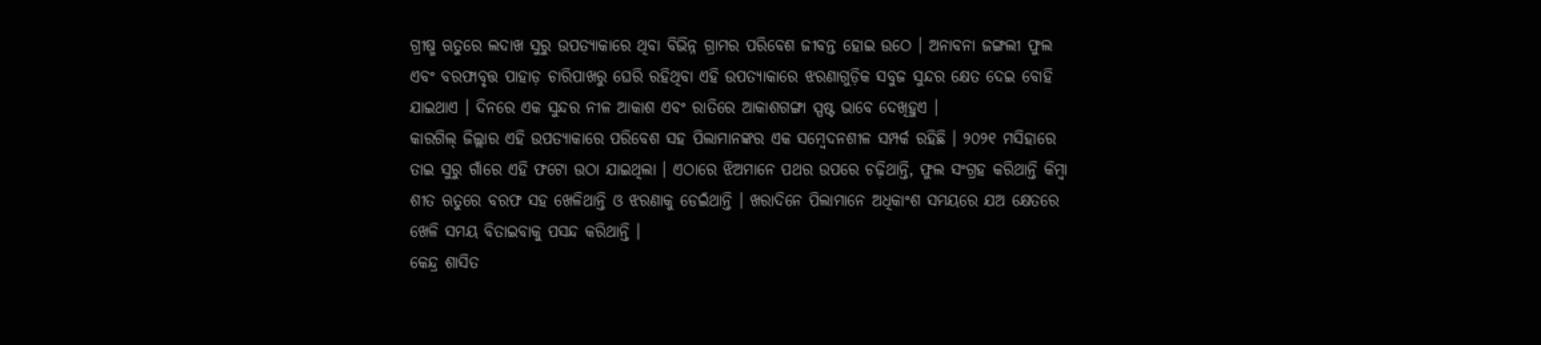ଗ୍ରୀଷ୍ମ ଋତୁରେ ଲଦାଖ ସୁରୁ ଉପତ୍ୟାକାରେ ଥିବା ବିଭିନ୍ନ ଗ୍ରାମର ପରିବେଶ ଜୀବନ୍ତ ହୋଇ ଉଠେ । ଅନାବନା ଜଙ୍ଗଲୀ ଫୁଲ ଏବଂ ବରଫାବୃତ୍ତ ପାହାଡ଼ ଚାରିପାଖରୁ ଘେରି ରହିଥିବା ଏହି ଉପତ୍ୟାକାରେ ଝରଣାଗୁଡ଼ିକ ସବୁଜ ସୁନ୍ଦର କ୍ଷେତ ଦେଇ ବୋହି ଯାଇଥାଏ । ଦିନରେ ଏକ ସୁନ୍ଦର ନୀଳ ଆକାଶ ଏବଂ ରାତିରେ ଆକାଶଗଙ୍ଗା ସ୍ପଷ୍ଟ ଭାବେ ଦେଖିହୁଏ ।
କାରଗିଲ୍ ଜିଲ୍ଲାର ଏହି ଉପତ୍ୟାକାରେ ପରିବେଶ ସହ ପିଲାମାନଙ୍କର ଏକ ସମ୍ବେଦନଶୀଳ ସମ୍ପର୍କ ରହିଛି । ୨୦୨୧ ମସିହାରେ ତାଇ ସୁରୁ ଗାଁରେ ଏହି ଫଟୋ ଉଠା ଯାଇଥିଲା । ଏଠାରେ ଝିଅମାନେ ପଥର ଉପରେ ଚଢ଼ିଥାନ୍ତି, ଫୁଲ ସଂଗ୍ରହ କରିଥାନ୍ତି କିମ୍ବା ଶୀତ ଋତୁରେ ବରଫ ସହ ଖେଳିଥାନ୍ତି ଓ ଝରଣାକୁ ଡେଇଁଥାନ୍ତି । ଖରାଦିନେ ପିଲାମାନେ ଅଧିକାଂଶ ସମୟରେ ଯଅ କ୍ଷେତରେ ଖେଳି ସମୟ ବିତାଇବାକୁ ପସନ୍ଦ କରିଥାନ୍ତି ।
କେନ୍ଦ୍ର ଶାସିତ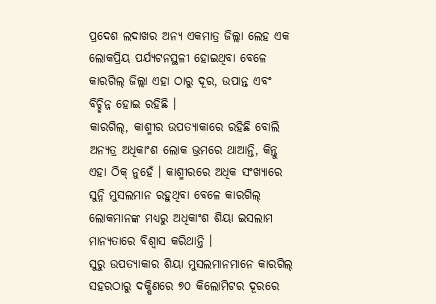ପ୍ରଦେଶ ଲଦାଖର ଅନ୍ୟ ଏକମାତ୍ର ଜିଲ୍ଲା ଲେହ ଏକ ଲୋକପ୍ରିୟ ପର୍ଯ୍ୟଟନସ୍ଥଳୀ ହୋଇଥିବା ବେଳେ କାରଗିଲ୍ ଜିଲ୍ଲା ଏହା ଠାରୁ ଦୂର, ଉପାନ୍ତ ଏବଂ ବିଚ୍ଛିନ୍ନ ହୋଇ ରହିଛି ।
କାରଗିଲ୍, କାଶ୍ମୀର ଉପତ୍ୟାକାରେ ରହିଛି ବୋଲି ଅନ୍ୟତ୍ର ଅଧିକାଂଶ ଲୋକ ଭ୍ରମରେ ଥାଆନ୍ତି, କିନ୍ତୁ ଏହା ଠିକ୍ ନୁହେଁ । କାଶ୍ମୀରରେ ଅଧିକ ସଂଖ୍ୟାରେ ସୁନ୍ନି ମୁସଲମାନ ରହୁଥିବା ବେଳେ କାରଗିଲ୍ ଲୋକମାନଙ୍କ ମଧ୍ୟରୁ ଅଧିକାଂଶ ଶିୟା ଇସଲାମ ମାନ୍ୟତାରେ ବିଶ୍ୱାସ କରିଥାନ୍ତି ।
ସୁରୁ ଉପତ୍ୟାକାର ଶିୟା ମୁସଲମାନମାନେ କାରଗିଲ୍ ସହରଠାରୁ ଦକ୍ଷିଣରେ ୭୦ କିଲୋମିଟର ଦୂରରେ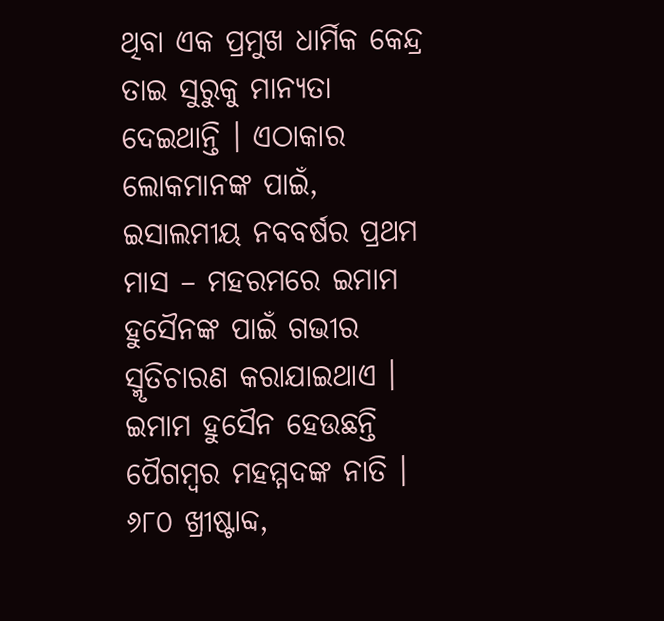ଥିବା ଏକ ପ୍ରମୁଖ ଧାର୍ମିକ କେନ୍ଦ୍ର ତାଇ ସୁରୁକୁ ମାନ୍ୟତା ଦେଇଥାନ୍ତି । ଏଠାକାର ଲୋକମାନଙ୍କ ପାଇଁ, ଇସାଲମୀୟ ନବବର୍ଷର ପ୍ରଥମ ମାସ – ମହରମରେ ଇମାମ ହୁସୈନଙ୍କ ପାଇଁ ଗଭୀର ସ୍ମୃତିଚାରଣ କରାଯାଇଥାଏ । ଇମାମ ହୁସୈନ ହେଉଛନ୍ତି ପୈଗମ୍ବର ମହମ୍ମଦଙ୍କ ନାତି । ୬୮୦ ଖ୍ରୀଷ୍ଟାବ୍ଦ,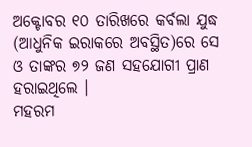ଅକ୍ଟୋବର ୧୦ ତାରିଖରେ କର୍ବଲା ଯୁଦ୍ଧ (ଆଧୁନିକ ଇରାକରେ ଅବସ୍ଥିତ)ରେ ସେ ଓ ତାଙ୍କର ୭୨ ଜଣ ସହଯୋଗୀ ପ୍ରାଣ ହରାଇଥିଲେ ।
ମହରମ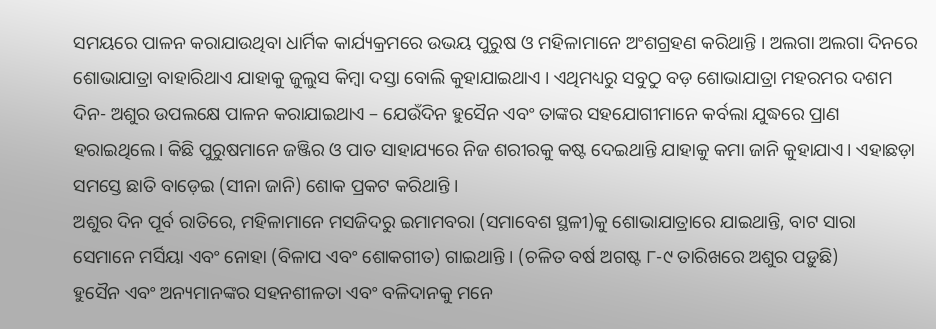ସମୟରେ ପାଳନ କରାଯାଉଥିବା ଧାର୍ମିକ କାର୍ଯ୍ୟକ୍ରମରେ ଉଭୟ ପୁରୁଷ ଓ ମହିଳାମାନେ ଅଂଶଗ୍ରହଣ କରିଥାନ୍ତି । ଅଲଗା ଅଲଗା ଦିନରେ ଶୋଭାଯାତ୍ରା ବାହାରିଥାଏ ଯାହାକୁ ଜୁଲୁସ କିମ୍ବା ଦସ୍ତା ବୋଲି କୁହାଯାଇଥାଏ । ଏଥିମଧ୍ୟରୁ ସବୁଠୁ ବଡ଼ ଶୋଭାଯାତ୍ରା ମହରମର ଦଶମ ଦିନ- ଅଶୁର ଉପଲକ୍ଷେ ପାଳନ କରାଯାଇଥାଏ – ଯେଉଁଦିନ ହୁସୈନ ଏବଂ ତାଙ୍କର ସହଯୋଗୀମାନେ କର୍ବଲା ଯୁଦ୍ଧରେ ପ୍ରାଣ ହରାଇଥିଲେ। କିଛି ପୁରୁଷମାନେ ଜଞ୍ଜିର ଓ ପାତ ସାହାଯ୍ୟରେ ନିଜ ଶରୀରକୁ କଷ୍ଟ ଦେଇଥାନ୍ତି ଯାହାକୁ କମା ଜାନି କୁହାଯାଏ। ଏହାଛଡ଼ା ସମସ୍ତେ ଛାତି ବାଡ଼େଇ (ସୀନା ଜାନି) ଶୋକ ପ୍ରକଟ କରିଥାନ୍ତି ।
ଅଶୁର ଦିନ ପୂର୍ବ ରାତିରେ, ମହିଳାମାନେ ମସଜିଦରୁ ଇମାମବରା (ସମାବେଶ ସ୍ଥଳୀ)କୁ ଶୋଭାଯାତ୍ରାରେ ଯାଇଥାନ୍ତି, ବାଟ ସାରା ସେମାନେ ମର୍ସିୟା ଏବଂ ନୋହା (ବିଳାପ ଏବଂ ଶୋକଗୀତ) ଗାଇଥାନ୍ତି । (ଚଳିତ ବର୍ଷ ଅଗଷ୍ଟ ୮-୯ ତାରିଖରେ ଅଶୁର ପଡ଼ୁଛି)
ହୁସୈନ ଏବଂ ଅନ୍ୟମାନଙ୍କର ସହନଶୀଳତା ଏବଂ ବଳିଦାନକୁ ମନେ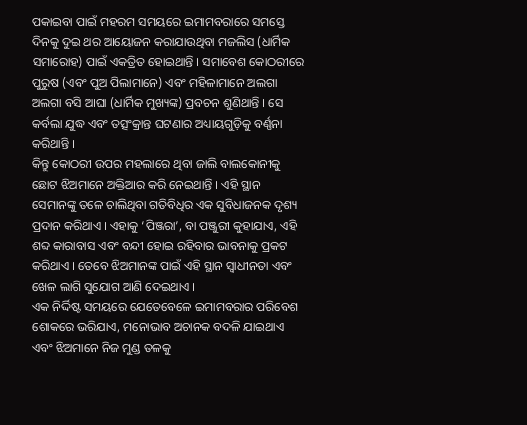ପକାଇବା ପାଇଁ ମହରମ ସମୟରେ ଇମାମବରାରେ ସମସ୍ତେ ଦିନକୁ ଦୁଇ ଥର ଆୟୋଜନ କରାଯାଉଥିବା ମଜଲିସ (ଧାର୍ମିକ ସମାରୋହ) ପାଇଁ ଏକତ୍ରିତ ହୋଇଥାନ୍ତି । ସମାବେଶ କୋଠରୀରେ ପୁରୁଷ (ଏବଂ ପୁଅ ପିଲାମାନେ) ଏବଂ ମହିଳାମାନେ ଅଲଗା ଅଲଗା ବସି ଆଘା (ଧାର୍ମିକ ମୁଖ୍ୟଙ୍କ) ପ୍ରବଚନ ଶୁଣିଥାନ୍ତି । ସେ କର୍ବଲା ଯୁଦ୍ଧ ଏବଂ ତତ୍ସଂକ୍ରାନ୍ତ ଘଟଣାର ଅଧ୍ୟାୟଗୁଡ଼ିକୁ ବର୍ଣ୍ଣନା କରିଥାନ୍ତି ।
କିନ୍ତୁ କୋଠରୀ ଉପର ମହଲାରେ ଥିବା ଜାଲି ବାଲକୋନୀକୁ ଛୋଟ ଝିଅମାନେ ଅକ୍ତିଆର କରି ନେଇଥାନ୍ତି । ଏହି ସ୍ଥାନ ସେମାନଙ୍କୁ ତଳେ ଚାଲିଥିବା ଗତିବିଧିର ଏକ ସୁବିଧାଜନକ ଦୃଶ୍ୟ ପ୍ରଦାନ କରିଥାଏ । ଏହାକୁ ‘ପିଞ୍ଜରା’, ବା ପଞ୍ଜୁରୀ କୁହାଯାଏ, ଏହି ଶବ୍ଦ କାରାବାସ ଏବଂ ବନ୍ଦୀ ହୋଇ ରହିବାର ଭାବନାକୁ ପ୍ରକଟ କରିଥାଏ । ତେବେ ଝିଅମାନଙ୍କ ପାଇଁ ଏହି ସ୍ଥାନ ସ୍ୱାଧୀନତା ଏବଂ ଖେଳ ଲାଗି ସୁଯୋଗ ଆଣି ଦେଇଥାଏ ।
ଏକ ନିର୍ଦ୍ଦିଷ୍ଟ ସମୟରେ ଯେତେବେଳେ ଇମାମବରାର ପରିବେଶ ଶୋକରେ ଭରିଯାଏ, ମନୋଭାବ ଅଚାନକ ବଦଳି ଯାଇଥାଏ ଏବଂ ଝିଅମାନେ ନିଜ ମୁଣ୍ଡ ତଳକୁ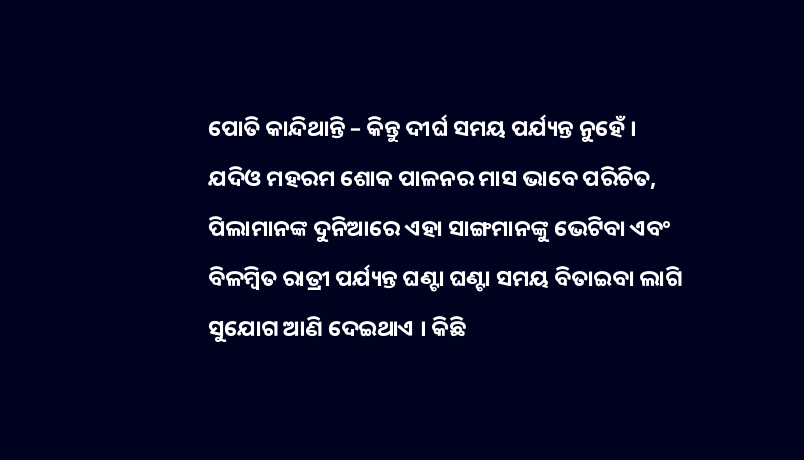ପୋତି କାନ୍ଦିଥାନ୍ତି – କିନ୍ତୁ ଦୀର୍ଘ ସମୟ ପର୍ଯ୍ୟନ୍ତ ନୁହେଁ ।
ଯଦିଓ ମହରମ ଶୋକ ପାଳନର ମାସ ଭାବେ ପରିଚିତ, ପିଲାମାନଙ୍କ ଦୁନିଆରେ ଏହା ସାଙ୍ଗମାନଙ୍କୁ ଭେଟିବା ଏବଂ ବିଳମ୍ବିତ ରାତ୍ରୀ ପର୍ଯ୍ୟନ୍ତ ଘଣ୍ଟା ଘଣ୍ଟା ସମୟ ବିତାଇବା ଲାଗି ସୁଯୋଗ ଆଣି ଦେଇଥାଏ । କିଛି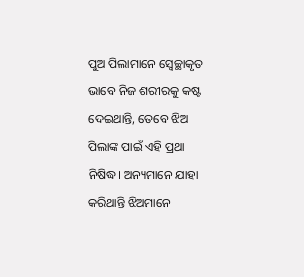ପୁଅ ପିଲାମାନେ ସ୍ୱେଚ୍ଛାକୃତ ଭାବେ ନିଜ ଶରୀରକୁ କଷ୍ଟ ଦେଇଥାନ୍ତି, ତେବେ ଝିଅ ପିଲାଙ୍କ ପାଇଁ ଏହି ପ୍ରଥା ନିଷିଦ୍ଧ। ଅନ୍ୟମାନେ ଯାହା କରିଥାନ୍ତି ଝିଅମାନେ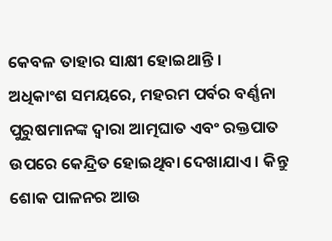କେବଳ ତାହାର ସାକ୍ଷୀ ହୋଇଥାନ୍ତି ।
ଅଧିକାଂଶ ସମୟରେ, ମହରମ ପର୍ବର ବର୍ଣ୍ଣନା ପୁରୁଷମାନଙ୍କ ଦ୍ୱାରା ଆତ୍ମଘାତ ଏବଂ ରକ୍ତପାତ ଉପରେ କେନ୍ଦ୍ରିତ ହୋଇଥିବା ଦେଖାଯାଏ । କିନ୍ତୁ ଶୋକ ପାଳନର ଆଉ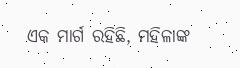ଏକ ମାର୍ଗ ରହିଛି, ମହିଳାଙ୍କ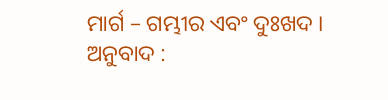ମାର୍ଗ – ଗମ୍ଭୀର ଏବଂ ଦୁଃଖଦ ।
ଅନୁବାଦ :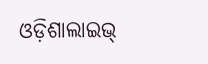ଓଡ଼ିଶାଲାଇଭ୍